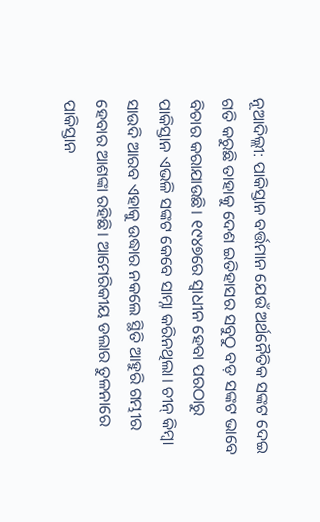ନୂଆଦିଲ୍ଲୀ: ପାକିସ୍ତାନ ବର୍ତ୍ତମାନ ଯେଉଁ ଅର୍ଥନୈତିକ ସଙ୍କଟ ଦେଇ ଗତି କରୁଛି ତାହାକୁ ଦେଶ ଇତିହାସର ସବୁଠୁ ବଡ଼ ସଙ୍କଟ ଭାବେ ବିଚାର କରାଯାଉଛି। ୧୯୪୭ରେ ସ୍ବାଧୀନ ହେବା ପରଠାରୁ ପାକିସ୍ତାନ ଏଭଳି ସଙ୍କଟ କେବେ ସାମ୍ନା କରିନଥିଲା। ଚୀନ୍ କିମ୍ବା ସାଉଦି ଆରବ ଏହାକୁ ଉଦ୍ଧାର ନକଲେ ସ୍ଥିତି ଆହୁରି ଗମ୍ଭୀର ହେବାର ଆଶଙ୍କା ରହିଛି। ଆମେରିକୀୟ ଡଲାର ତୁଳନାରେ ପାକିସ୍ତାନ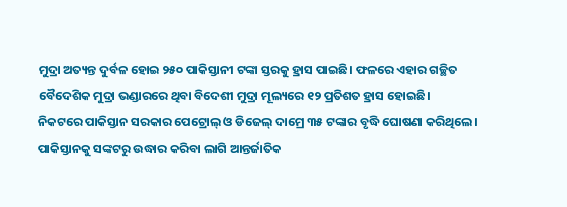ମୁଦ୍ରା ଅତ୍ୟନ୍ତ ଦୁର୍ବଳ ହୋଇ ୨୫୦ ପାକିସ୍ତାନୀ ଟଙ୍କା ସ୍ତରକୁ ହ୍ରାସ ପାଇଛି। ଫଳରେ ଏହାର ଗଚ୍ଛିତ ବୈଦେଶିକ ମୁଦ୍ରା ଭଣ୍ଡାରରେ ଥିବା ବିଦେଶୀ ମୁଦ୍ରା ମୂଲ୍ୟରେ ୧୨ ପ୍ରତିଶତ ହ୍ରାସ ହୋଇଛି।
ନିକଟରେ ପାକିସ୍ତାନ ସରକାର ପେଟ୍ରୋଲ୍ ଓ ଡିଜେଲ୍ ଦାମ୍ରେ ୩୫ ଟଙ୍କାର ବୃଦ୍ଧି ଘୋଷଣା କରିଥିଲେ। ପାକିସ୍ତାନକୁ ସଙ୍କଟରୁ ଉଦ୍ଧାର କରିବା ଲାଗି ଆନ୍ତର୍ଜାତିକ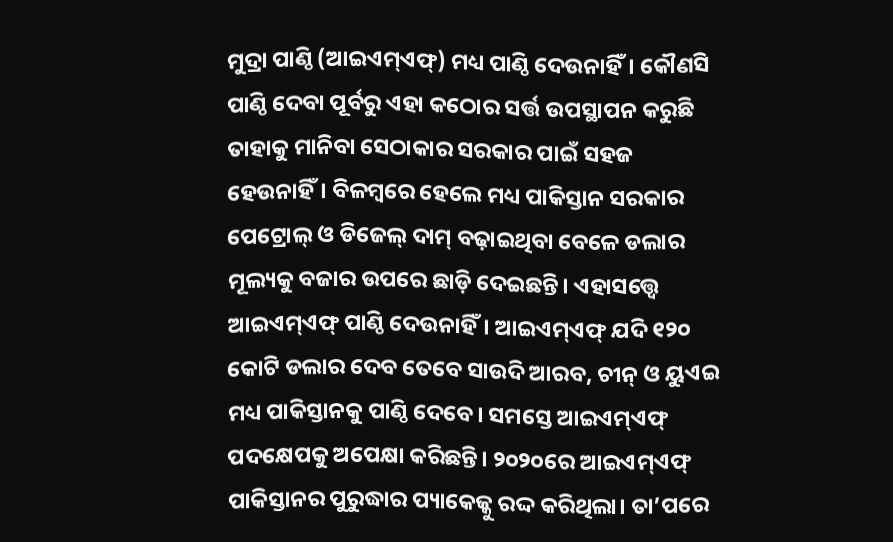ମୁଦ୍ରା ପାଣ୍ଠି (ଆଇଏମ୍ଏଫ୍) ମଧ୍ୟ ପାଣ୍ଠି ଦେଉନାହିଁ। କୌଣସି ପାଣ୍ଠି ଦେବା ପୂର୍ବରୁ ଏହା କଠୋର ସର୍ତ୍ତ ଉପସ୍ଥାପନ କରୁଛି ତାହାକୁ ମାନିବା ସେଠାକାର ସରକାର ପାଇଁ ସହଜ ହେଉନାହିଁ। ବିଳମ୍ବରେ ହେଲେ ମଧ୍ୟ ପାକିସ୍ତାନ ସରକାର ପେଟ୍ରୋଲ୍ ଓ ଡିଜେଲ୍ ଦାମ୍ ବଢ଼ାଇଥିବା ବେଳେ ଡଲାର ମୂଲ୍ୟକୁ ବଜାର ଉପରେ ଛାଡ଼ି ଦେଇଛନ୍ତି। ଏହାସତ୍ତ୍ବେ ଆଇଏମ୍ଏଫ୍ ପାଣ୍ଠି ଦେଉନାହିଁ। ଆଇଏମ୍ଏଫ୍ ଯଦି ୧୨୦ କୋଟି ଡଲାର ଦେବ ତେବେ ସାଉଦି ଆରବ, ଚୀନ୍ ଓ ୟୁଏଇ ମଧ୍ୟ ପାକିସ୍ତାନକୁ ପାଣ୍ଠି ଦେବେ। ସମସ୍ତେ ଆଇଏମ୍ଏଫ୍ ପଦକ୍ଷେପକୁ ଅପେକ୍ଷା କରିଛନ୍ତି। ୨୦୨୦ରେ ଆଇଏମ୍ଏଫ୍ ପାକିସ୍ତାନର ପୁରୁଦ୍ଧାର ପ୍ୟାକେଜ୍କୁ ରଦ୍ଦ କରିଥିଲା। ତା’ପରେ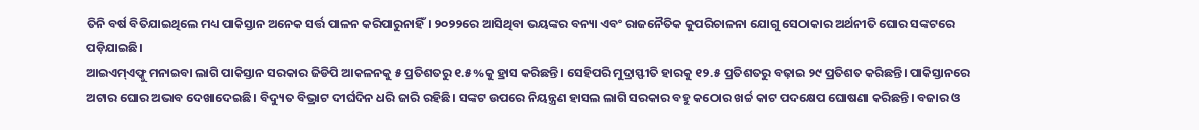ତିନି ବର୍ଷ ବିତିଯାଇଥିଲେ ମଧ୍ୟ ପାକିସ୍ତାନ ଅନେକ ସର୍ତ୍ତ ପାଳନ କରିପାରୁନାହିଁ। ୨୦୨୨ରେ ଆସିଥିବା ଭୟଙ୍କର ବନ୍ୟା ଏବଂ ରାଜନୈତିକ କୁପରିଚାଳନା ଯୋଗୁ ସେଠାକାର ଅର୍ଥନୀତି ଘୋର ସଙ୍କଟରେ ପଡ଼ିଯାଇଛି।
ଆଇଏମ୍ଏଫ୍କୁ ମନାଇବା ଲାଗି ପାକିସ୍ତାନ ସରକାର ଜିଡିପି ଆକଳନକୁ ୫ ପ୍ରତିଶତରୁ ୧.୫%କୁ ହ୍ରାସ କରିଛନ୍ତି। ସେହିପରି ମୁଦ୍ରାସ୍ଫୀତି ହାରକୁ ୧୨.୫ ପ୍ରତିଶତରୁ ବଢ଼ାଇ ୨୯ ପ୍ରତିଶତ କରିଛନ୍ତି। ପାକିସ୍ତାନରେ ଅଟାର ଘୋର ଅଭାବ ଦେଖାଦେଇଛି। ବିଦ୍ୟୁତ ବିଭ୍ରାଟ ଦୀର୍ଘଦିନ ଧରି ଜାରି ରହିଛି। ସଙ୍କଟ ଉପରେ ନିୟନ୍ତ୍ରଣ ହାସଲ ଲାଗି ସରକାର ବହୁ କଠୋର ଖର୍ଚ୍ଚ କାଟ ପଦକ୍ଷେପ ଘୋଷଣା କରିଛନ୍ତି। ବଜାର ଓ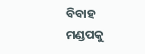ବିବାହ ମଣ୍ଡପକୁ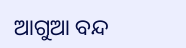ଆଗୁଆ ବନ୍ଦ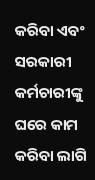କରିବା ଏବଂ ସରକାରୀ କର୍ମଚାରୀଙ୍କୁ ଘରେ କାମ କରିବା ଲାଗି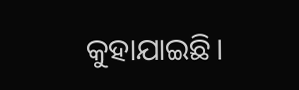କୁହାଯାଇଛି।